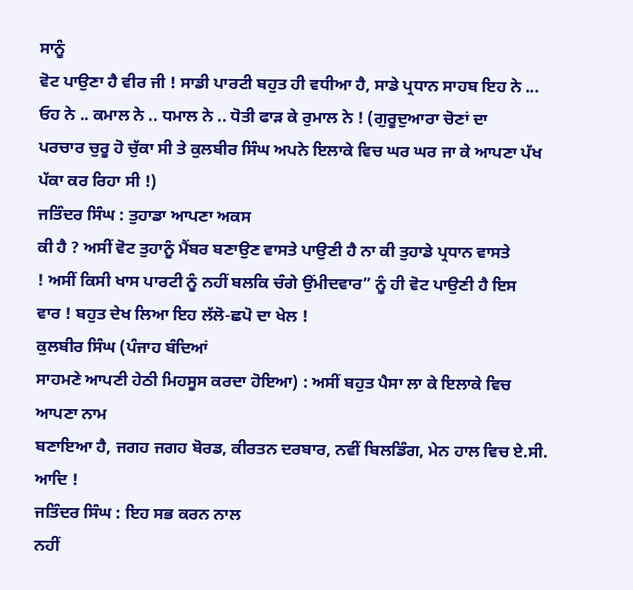ਸਾਨੂੰ
ਵੋਟ ਪਾਉਣਾ ਹੈ ਵੀਰ ਜੀ ! ਸਾਡੀ ਪਾਰਟੀ ਬਹੁਤ ਹੀ ਵਧੀਆ ਹੈ, ਸਾਡੇ ਪ੍ਰਧਾਨ ਸਾਹਬ ਇਹ ਨੇ ...
ਓਹ ਨੇ .. ਕਮਾਲ ਨੇ .. ਧਮਾਲ ਨੇ .. ਧੋਤੀ ਫਾੜ ਕੇ ਰੁਮਾਲ ਨੇ ! (ਗੁਰੂਦੁਆਰਾ ਚੋਣਾਂ ਦਾ
ਪਰਚਾਰ ਚੁਰੂ ਹੋ ਚੁੱਕਾ ਸੀ ਤੇ ਕੁਲਬੀਰ ਸਿੰਘ ਅਪਨੇ ਇਲਾਕੇ ਵਿਚ ਘਰ ਘਰ ਜਾ ਕੇ ਆਪਣਾ ਪੱਖ
ਪੱਕਾ ਕਰ ਰਿਹਾ ਸੀ !)
ਜਤਿੰਦਰ ਸਿੰਘ : ਤੁਹਾਡਾ ਆਪਣਾ ਅਕਸ
ਕੀ ਹੈ ? ਅਸੀਂ ਵੋਟ ਤੁਹਾਨੂੰ ਮੈਂਬਰ ਬਣਾਉਣ ਵਾਸਤੇ ਪਾਉਣੀ ਹੈ ਨਾ ਕੀ ਤੁਹਾਡੇ ਪ੍ਰਧਾਨ ਵਾਸਤੇ
! ਅਸੀਂ ਕਿਸੀ ਖਾਸ ਪਾਰਟੀ ਨੂੰ ਨਹੀਂ ਬਲਕਿ ਚੰਗੇ ਉਂਮੀਦਵਾਰ” ਨੂੰ ਹੀ ਵੋਟ ਪਾਉਣੀ ਹੈ ਇਸ
ਵਾਰ ! ਬਹੁਤ ਦੇਖ ਲਿਆ ਇਹ ਲੱਲੋ-ਛਪੋ ਦਾ ਖੇਲ !
ਕੁਲਬੀਰ ਸਿੰਘ (ਪੰਜਾਹ ਬੰਦਿਆਂ
ਸਾਹਮਣੇ ਆਪਣੀ ਹੇਠੀ ਮਿਹਸੂਸ ਕਰਦਾ ਹੋਇਆ) : ਅਸੀਂ ਬਹੁਤ ਪੈਸਾ ਲਾ ਕੇ ਇਲਾਕੇ ਵਿਚ ਆਪਣਾ ਨਾਮ
ਬਣਾਇਆ ਹੈ, ਜਗਹ ਜਗਹ ਬੋਰਡ, ਕੀਰਤਨ ਦਰਬਾਰ, ਨਵੀਂ ਬਿਲਡਿੰਗ, ਮੇਨ ਹਾਲ ਵਿਚ ਏ.ਸੀ. ਆਦਿ !
ਜਤਿੰਦਰ ਸਿੰਘ : ਇਹ ਸਭ ਕਰਨ ਨਾਲ
ਨਹੀਂ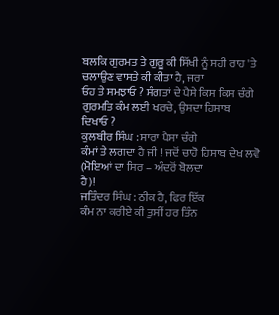ਬਲਕਿ ਗੁਰਮਤ ਤੇ ਗੁਰੂ ਕੀ ਸਿੱਖੀ ਨੂੰ ਸਹੀ ਰਾਹ 'ਤੇ ਚਲਾਉਣ ਵਾਸਤੇ ਕੀ ਕੀਤਾ ਹੈ, ਜਰਾ
ਓਹ ਤੇ ਸਮਝਾਓ ? ਸੰਗਤਾਂ ਦੇ ਪੈਸੇ ਕਿਸ ਕਿਸ ਚੰਗੇ ਗੁਰਮਤਿ ਕੰਮ ਲਈ ਖਰਚੇ, ਉਸਦਾ ਹਿਸਾਬ
ਦਿਖਾਓ ?
ਕੁਲਬੀਰ ਸਿੰਘ : ਸਾਰਾ ਪੈਸਾ ਚੰਗੇ
ਕੰਮਾਂ ਤੇ ਲਗਦਾ ਹੈ ਜੀ ! ਜਦੋਂ ਚਾਹੋ ਹਿਸਾਬ ਦੇਖ ਲਵੋ (ਮੋਇਆਂ ਦਾ ਸਿਰ – ਅੰਦਰੋਂ ਬੋਲਦਾ
ਹੈ)!
ਜਤਿੰਦਰ ਸਿੰਘ : ਠੀਕ ਹੈ, ਫਿਰ ਇੱਕ
ਕੰਮ ਨਾ ਕਰੀਏ ਕੀ ਤੁਸੀਂ ਹਰ ਤਿੰਨ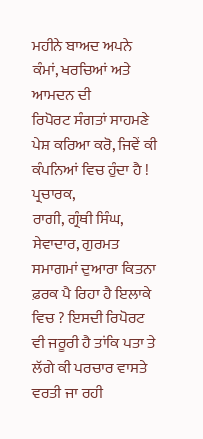ਮਹੀਨੇ ਬਾਅਦ ਅਪਨੇ ਕੰਮਾਂ, ਖਰਚਿਆਂ ਅਤੇ ਆਮਦਨ ਦੀ
ਰਿਪੋਰਟ ਸੰਗਤਾਂ ਸਾਹਮਣੇ ਪੇਸ਼ ਕਰਿਆ ਕਰੋ, ਜਿਵੇਂ ਕੀ ਕੰਪਨਿਆਂ ਵਿਚ ਹੁੰਦਾ ਹੈ ! ਪ੍ਰਚਾਰਕ,
ਰਾਗੀ, ਗ੍ਰੰਥੀ ਸਿੰਘ, ਸੇਵਾਦਾਰ, ਗੁਰਮਤ ਸਮਾਗਮਾਂ ਦੁਆਰਾ ਕਿਤਨਾ ਫ਼ਰਕ ਪੈ ਰਿਹਾ ਹੈ ਇਲਾਕੇ
ਵਿਚ ? ਇਸਦੀ ਰਿਪੋਰਟ ਵੀ ਜਰੂਰੀ ਹੈ ਤਾਂਕਿ ਪਤਾ ਤੇ ਲੱਗੇ ਕੀ ਪਰਚਾਰ ਵਾਸਤੇ ਵਰਤੀ ਜਾ ਰਹੀ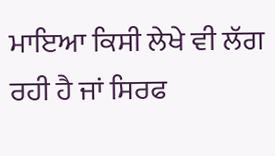ਮਾਇਆ ਕਿਸੀ ਲੇਖੇ ਵੀ ਲੱਗ ਰਹੀ ਹੈ ਜਾਂ ਸਿਰਫ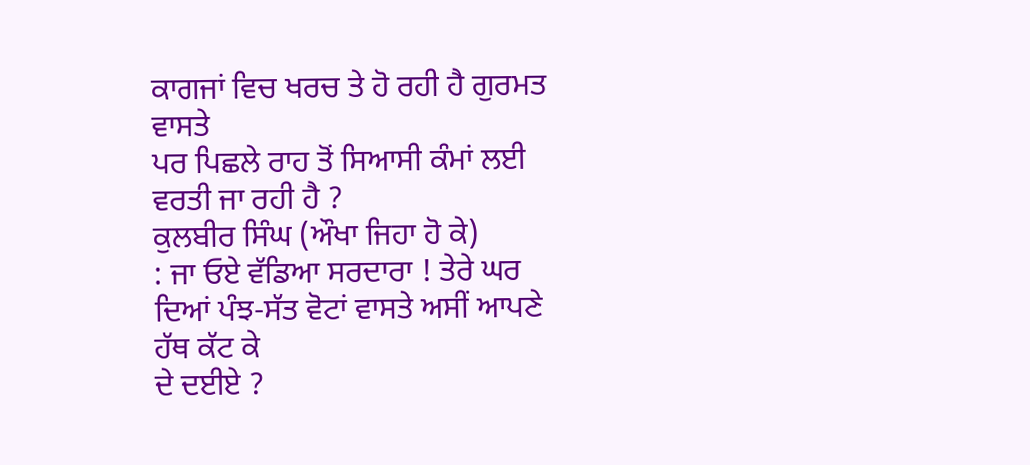ਕਾਗਜਾਂ ਵਿਚ ਖਰਚ ਤੇ ਹੋ ਰਹੀ ਹੈ ਗੁਰਮਤ ਵਾਸਤੇ
ਪਰ ਪਿਛਲੇ ਰਾਹ ਤੋਂ ਸਿਆਸੀ ਕੰਮਾਂ ਲਈ ਵਰਤੀ ਜਾ ਰਹੀ ਹੈ ?
ਕੁਲਬੀਰ ਸਿੰਘ (ਔਖਾ ਜਿਹਾ ਹੋ ਕੇ)
: ਜਾ ਓਏ ਵੱਡਿਆ ਸਰਦਾਰਾ ! ਤੇਰੇ ਘਰ ਦਿਆਂ ਪੰਝ-ਸੱਤ ਵੋਟਾਂ ਵਾਸਤੇ ਅਸੀਂ ਆਪਣੇ ਹੱਥ ਕੱਟ ਕੇ
ਦੇ ਦਈਏ ?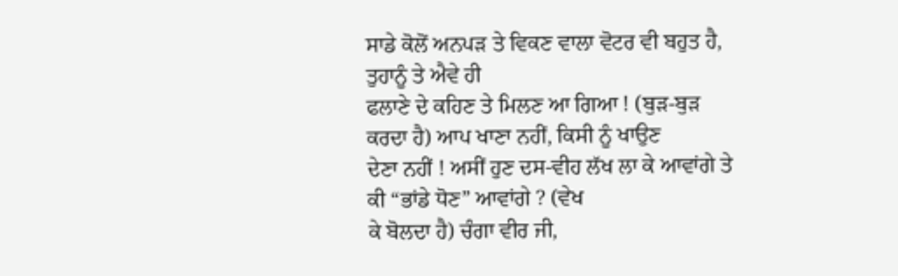ਸਾਡੇ ਕੋਲੋਂ ਅਨਪੜ ਤੇ ਵਿਕਣ ਵਾਲਾ ਵੋਟਰ ਵੀ ਬਹੁਤ ਹੈ, ਤੁਹਾਨੂੰ ਤੇ ਐਵੇ ਹੀ
ਫਲਾਣੇ ਦੇ ਕਹਿਣ ਤੇ ਮਿਲਣ ਆ ਗਿਆ ! (ਬੁੜ-ਬੁੜ ਕਰਦਾ ਹੈ) ਆਪ ਖਾਣਾ ਨਹੀਂ, ਕਿਸੀ ਨੂੰ ਖਾਉਣ
ਦੇਣਾ ਨਹੀਂ ! ਅਸੀਂ ਹੁਣ ਦਸ-ਵੀਹ ਲੱਖ ਲਾ ਕੇ ਆਵਾਂਗੇ ਤੇ ਕੀ “ਭਾਂਡੇ ਧੋਣ” ਆਵਾਂਗੇ ? (ਵੇਖ
ਕੇ ਬੋਲਦਾ ਹੈ) ਚੰਗਾ ਵੀਰ ਜੀ,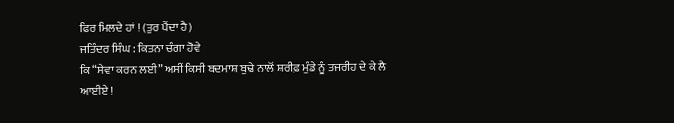ਫਿਰ ਮਿਲਦੇ ਹਾਂ ! (ਤੁਰ ਪੈਂਦਾ ਹੈ)
ਜਤਿੰਦਰ ਸਿੰਘ : ਕਿਤਨਾ ਚੰਗਾ ਹੋਵੇ
ਕਿ “ਸੇਵਾ ਕਰਨ ਲਈ” ਅਸੀਂ ਕਿਸੀ ਬਦਮਾਸ਼ ਬੁਢੇ ਨਾਲੋਂ ਸ਼ਰੀਫ਼ ਮੁੰਡੇ ਨੂੰ ਤਜਰੀਹ ਦੇ ਕੇ ਲੈ
ਆਈਏ !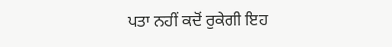ਪਤਾ ਨਹੀਂ ਕਦੋਂ ਰੁਕੇਗੀ ਇਹ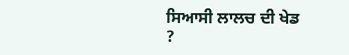ਸਿਆਸੀ ਲਾਲਚ ਦੀ ਖੇਡ ?